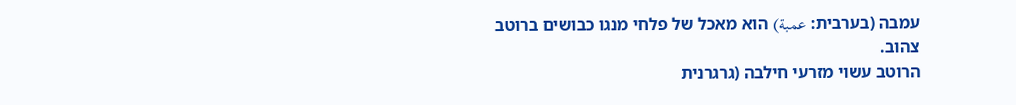עמבה (בערבית: عمبة) הוא מאכל של פלחי מנגו כבושים ברוטב צהוב.
הרוטב עשוי מזרעי חילבה (גרגרנית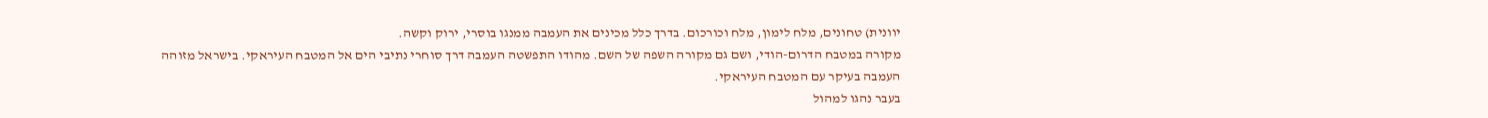יוונית) טחונים, מלח לימון, מלח וכורכום. בדרך כלל מכינים את העמבה ממנגו בוסרי, ירוק וקשה.
מקורה במטבח הדרום-הודי, ושם גם מקורה השפה של השם. מהודו התפשטה העמבה דרך סוחרי נתיבי הים אל המטבח העיראקי. בישראל מזוהה העמבה בעיקר עם המטבח העיראקי.
בעבר נהגו למהול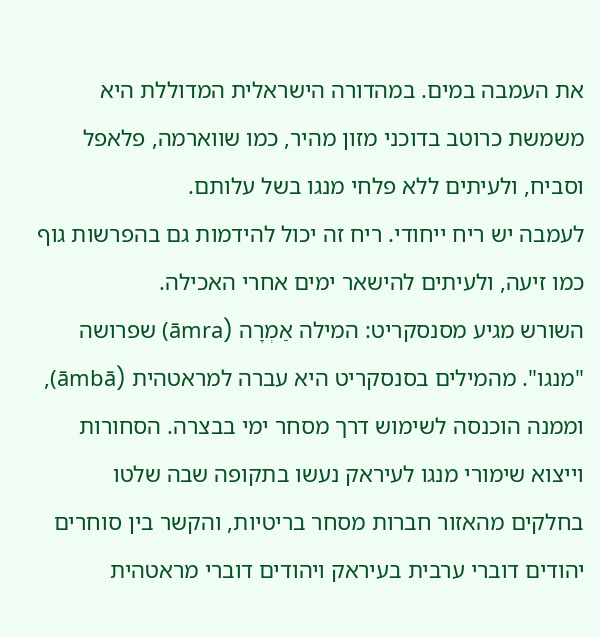את העמבה במים. במהדורה הישראלית המדוללת היא משמשת כרוטב בדוכני מזון מהיר, כמו שווארמה, פלאפל וסביח, ולעיתים ללא פלחי מנגו בשל עלותם.
לעמבה יש ריח ייחודי. ריח זה יכול להידמות גם בהפרשות גוף כמו זיעה, ולעיתים להישאר ימים אחרי האכילה.
השורש מגיע מסנסקריט: המילה אַמְרָה (āmra) שפרושה "מנגו". מהמילים בסנסקריט היא עברה למראטהית (āmbā), וממנה הוכנסה לשימוש דרך מסחר ימי בבצרה. הסחורות וייצוא שימורי מנגו לעיראק נעשו בתקופה שבה שלטו בחלקים מהאזור חברות מסחר בריטיות, והקשר בין סוחרים יהודים דוברי ערבית בעיראק ויהודים דוברי מראטהית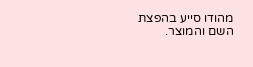מהודו סייע בהפצת השם והמוצר.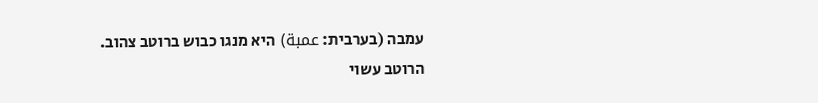עמבה (בערבית: عمبة) היא מנגו כבוש ברוטב צהוב.
הרוטב עשוי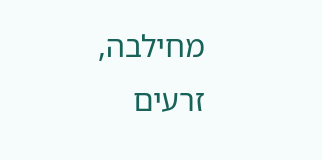מחילבה, זרעים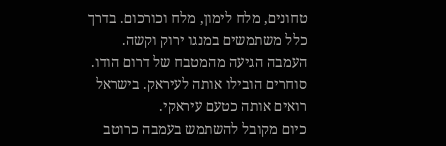טחונים, מלח לימון, מלח וכורכום. בדרך כלל משתמשים במנגו ירוק וקשה.
העמבה הגיעה מהמטבח של דרום הודו. סוחרים הובילו אותה לעיראק. בישראל רואים אותה כטעם עיראקי.
כיום מקובל להשתמש בעמבה כרוטב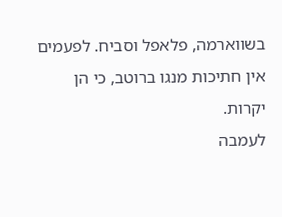בשווארמה, פלאפל וסביח. לפעמים אין חתיכות מנגו ברוטב, כי הן יקרות.
לעמבה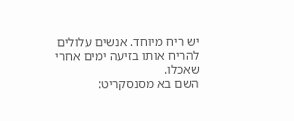יש ריח מיוחד. אנשים עלולים להריח אותו בזיעה ימים אחרי שאכלו.
השם בא מסנסקריט: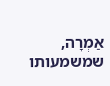אַמְרָה, שמשמעותו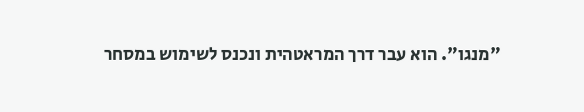"מנגו". הוא עבר דרך המראטהית ונכנס לשימוש במסחר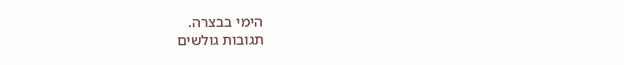הימי בבצרה.
תגובות גולשים